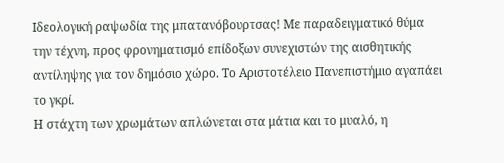Ιδεολογική ραψωδία της μπατανόβουρτσας! Με παραδειγματικό θύμα την τέχνη, προς φρονηματισμό επίδοξων συνεχιστών της αισθητικής αντίληψης για τον δημόσιο χώρο. Το Αριστοτέλειο Πανεπιστήμιο αγαπάει το γκρί.
Η στάχτη των χρωμάτων απλώνεται στα μάτια και το μυαλό, η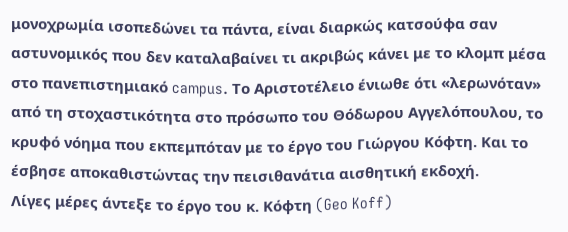μονοχρωμία ισοπεδώνει τα πάντα, είναι διαρκώς κατσούφα σαν αστυνομικός που δεν καταλαβαίνει τι ακριβώς κάνει με το κλομπ μέσα στο πανεπιστημιακό campus. Το Αριστοτέλειο ένιωθε ότι «λερωνόταν» από τη στοχαστικότητα στο πρόσωπο του Θόδωρου Αγγελόπουλου, το κρυφό νόημα που εκπεμπόταν με το έργο του Γιώργου Κόφτη. Kαι το έσβησε αποκαθιστώντας την πεισιθανάτια αισθητική εκδοχή.
Λίγες μέρες άντεξε το έργο του κ. Κόφτη (Geo Koff)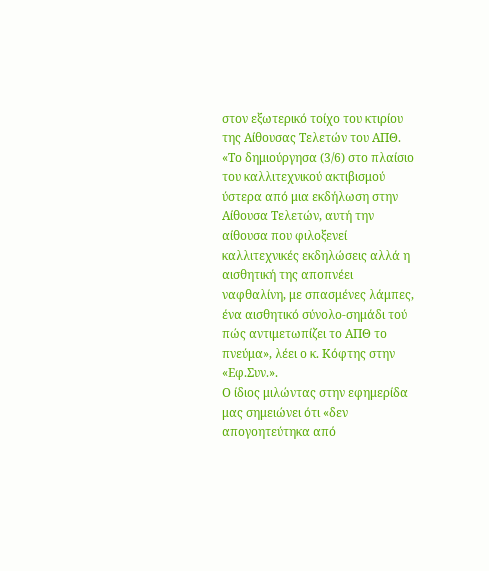στον εξωτερικό τοίχο του κτιρίου της Αίθουσας Τελετών του ΑΠΘ. «Το δημιούργησα (3/6) στο πλαίσιο του καλλιτεχνικού ακτιβισμού ύστερα από μια εκδήλωση στην Αίθουσα Τελετών, αυτή την αίθουσα που φιλοξενεί καλλιτεχνικές εκδηλώσεις αλλά η αισθητική της αποπνέει ναφθαλίνη, με σπασμένες λάμπες, ένα αισθητικό σύνολο-σημάδι τού πώς αντιμετωπίζει το ΑΠΘ το πνεύμα», λέει ο κ. Κόφτης στην «Εφ.Συν.».
Ο ίδιος μιλώντας στην εφημερίδα μας σημειώνει ότι «δεν απογοητεύτηκα από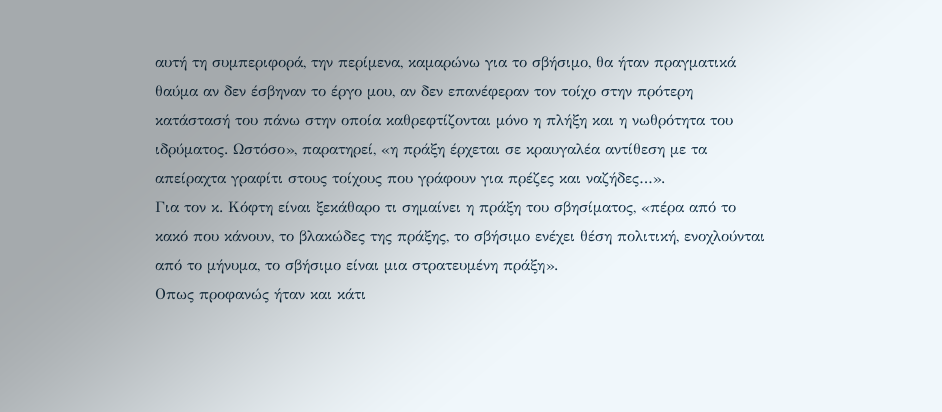αυτή τη συμπεριφορά, την περίμενα, καμαρώνω για το σβήσιμο, θα ήταν πραγματικά θαύμα αν δεν έσβηναν το έργο μου, αν δεν επανέφεραν τον τοίχο στην πρότερη κατάστασή του πάνω στην οποία καθρεφτίζονται μόνο η πλήξη και η νωθρότητα του ιδρύματος. Ωστόσο», παρατηρεί, «η πράξη έρχεται σε κραυγαλέα αντίθεση με τα απείραχτα γραφίτι στους τοίχους που γράφουν για πρέζες και ναζήδες…».
Για τον κ. Κόφτη είναι ξεκάθαρο τι σημαίνει η πράξη του σβησίματος, «πέρα από το κακό που κάνουν, το βλακώδες της πράξης, το σβήσιμο ενέχει θέση πολιτική, ενοχλούνται από το μήνυμα, το σβήσιμο είναι μια στρατευμένη πράξη».
Οπως προφανώς ήταν και κάτι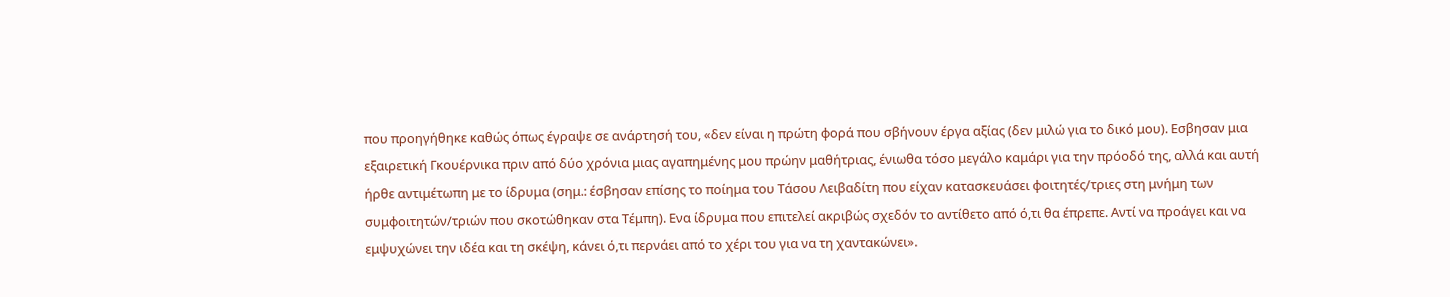που προηγήθηκε καθώς όπως έγραψε σε ανάρτησή του, «δεν είναι η πρώτη φορά που σβήνουν έργα αξίας (δεν μιλώ για το δικό μου). Εσβησαν μια εξαιρετική Γκουέρνικα πριν από δύο χρόνια μιας αγαπημένης μου πρώην μαθήτριας, ένιωθα τόσο μεγάλο καμάρι για την πρόοδό της, αλλά και αυτή ήρθε αντιμέτωπη με το ίδρυμα (σημ.: έσβησαν επίσης το ποίημα του Τάσου Λειβαδίτη που είχαν κατασκευάσει φοιτητές/τριες στη μνήμη των συμφοιτητών/τριών που σκοτώθηκαν στα Τέμπη). Ενα ίδρυμα που επιτελεί ακριβώς σχεδόν το αντίθετο από ό,τι θα έπρεπε. Αντί να προάγει και να εμψυχώνει την ιδέα και τη σκέψη, κάνει ό,τι περνάει από το χέρι του για να τη χαντακώνει».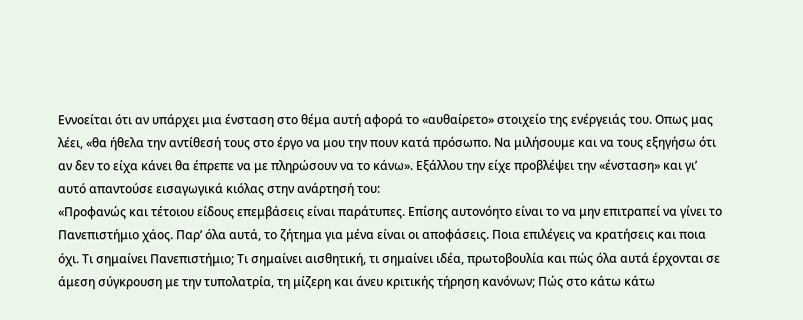Εννοείται ότι αν υπάρχει μια ένσταση στο θέμα αυτή αφορά το «αυθαίρετο» στοιχείο της ενέργειάς του. Οπως μας λέει, «θα ήθελα την αντίθεσή τους στο έργο να μου την πουν κατά πρόσωπο. Να μιλήσουμε και να τους εξηγήσω ότι αν δεν το είχα κάνει θα έπρεπε να με πληρώσουν να το κάνω». Εξάλλου την είχε προβλέψει την «ένσταση» και γι’ αυτό απαντούσε εισαγωγικά κιόλας στην ανάρτησή του:
«Προφανώς και τέτοιου είδους επεμβάσεις είναι παράτυπες. Επίσης αυτονόητο είναι το να μην επιτραπεί να γίνει το Πανεπιστήμιο χάος. Παρ’ όλα αυτά, το ζήτημα για μένα είναι οι αποφάσεις. Ποια επιλέγεις να κρατήσεις και ποια όχι. Τι σημαίνει Πανεπιστήμιο; Τι σημαίνει αισθητική, τι σημαίνει ιδέα, πρωτοβουλία και πώς όλα αυτά έρχονται σε άμεση σύγκρουση με την τυπολατρία, τη μίζερη και άνευ κριτικής τήρηση κανόνων; Πώς στο κάτω κάτω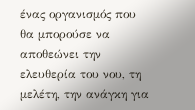ένας οργανισμός που θα μπορούσε να αποθεώνει την ελευθερία του νου, τη μελέτη, την ανάγκη για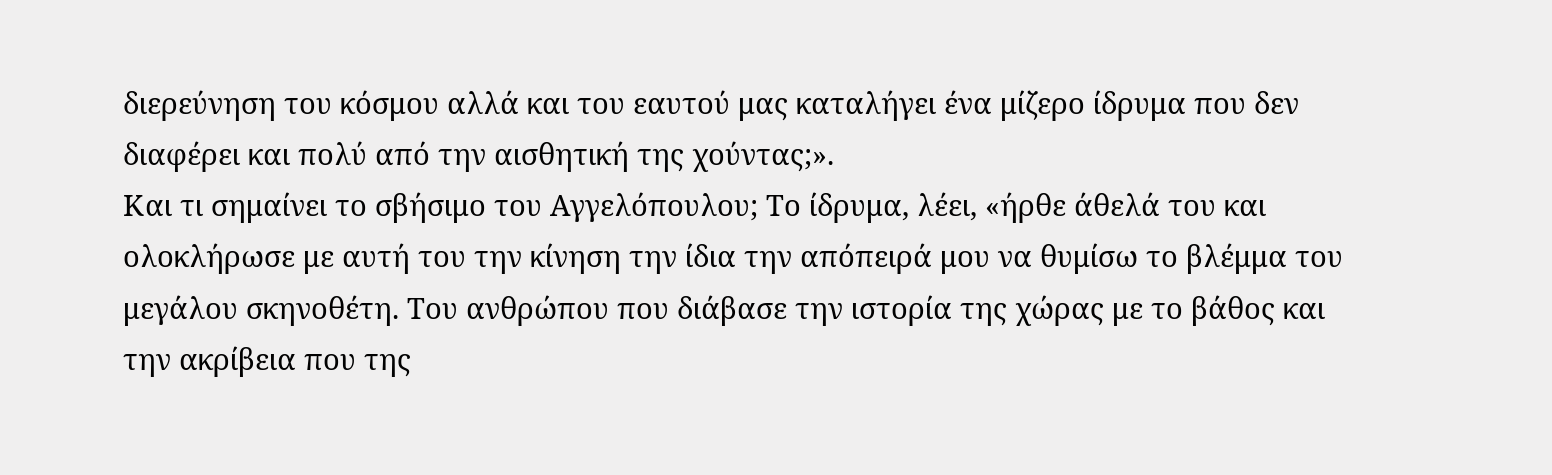διερεύνηση του κόσμου αλλά και του εαυτού μας καταλήγει ένα μίζερο ίδρυμα που δεν διαφέρει και πολύ από την αισθητική της χούντας;».
Και τι σημαίνει το σβήσιμο του Αγγελόπουλου; Το ίδρυμα, λέει, «ήρθε άθελά του και ολοκλήρωσε με αυτή του την κίνηση την ίδια την απόπειρά μου να θυμίσω το βλέμμα του μεγάλου σκηνοθέτη. Του ανθρώπου που διάβασε την ιστορία της χώρας με το βάθος και την ακρίβεια που της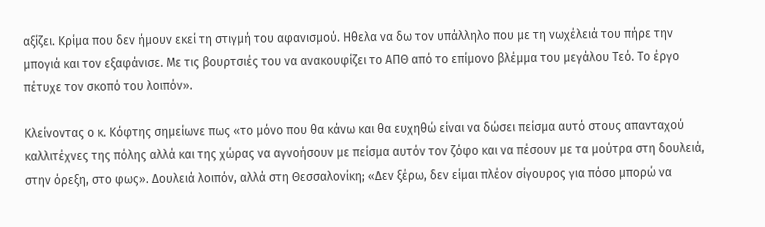αξίζει. Κρίμα που δεν ήμουν εκεί τη στιγμή του αφανισμού. Ηθελα να δω τον υπάλληλο που με τη νωχέλειά του πήρε την μπογιά και τον εξαφάνισε. Με τις βουρτσιές του να ανακουφίζει το ΑΠΘ από το επίμονο βλέμμα του μεγάλου Τεό. Το έργο πέτυχε τον σκοπό του λοιπόν».

Κλείνοντας ο κ. Κόφτης σημείωνε πως «το μόνο που θα κάνω και θα ευχηθώ είναι να δώσει πείσμα αυτό στους απανταχού καλλιτέχνες της πόλης αλλά και της χώρας να αγνοήσουν με πείσμα αυτόν τον ζόφο και να πέσουν με τα μούτρα στη δουλειά, στην όρεξη, στο φως». Δουλειά λοιπόν, αλλά στη Θεσσαλονίκη; «Δεν ξέρω, δεν είμαι πλέον σίγουρος για πόσο μπορώ να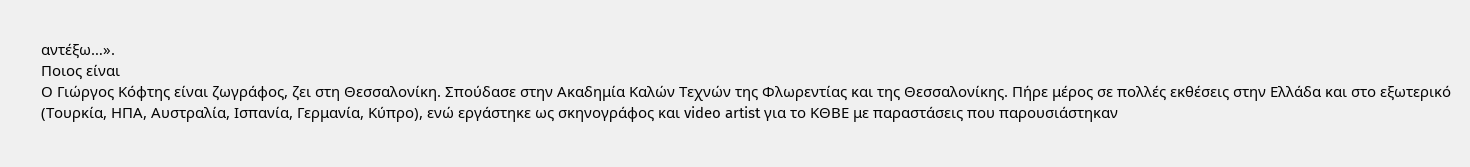αντέξω…».
Ποιος είναι
Ο Γιώργος Κόφτης είναι ζωγράφος, ζει στη Θεσσαλονίκη. Σπούδασε στην Ακαδημία Καλών Τεχνών της Φλωρεντίας και της Θεσσαλονίκης. Πήρε μέρος σε πολλές εκθέσεις στην Ελλάδα και στο εξωτερικό (Τουρκία, ΗΠΑ, Αυστραλία, Ισπανία, Γερμανία, Κύπρο), ενώ εργάστηκε ως σκηνογράφος και video artist για το ΚΘΒΕ με παραστάσεις που παρουσιάστηκαν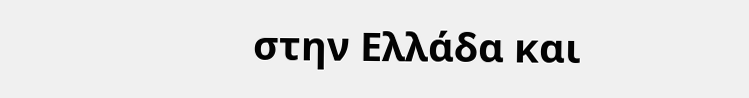στην Ελλάδα και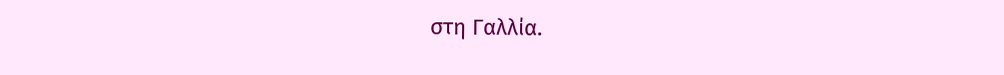στη Γαλλία.